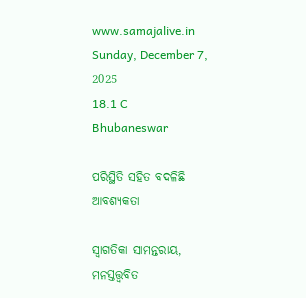www.samajalive.in
Sunday, December 7, 2025
18.1 C
Bhubaneswar

ପରିସ୍ଥିତି ସହିତ ବଦଳିଛି ଆବଶ୍ୟକତା

ସ୍ଵାଗତିକା ସାମନ୍ତରାୟ, ମନସ୍ତତ୍ତ୍ଵବିତ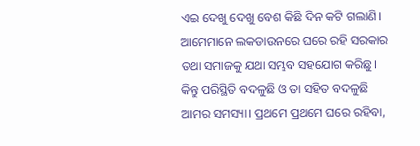ଏଇ ଦେଖୁ ଦେଖୁ ବେଶ କିଛି ଦିନ କଟି ଗଲାଣି। ଆମେମାନେ ଲକଡାଉନରେ ଘରେ ରହି ସରକାର ତଥା ସମାଜକୁ ଯଥା ସମ୍ଭବ ସହଯୋଗ କରିଛୁ। କିନ୍ତୁ ପରିସ୍ଥିତି ବଦଳୁଛି ଓ ତା ସହିତ ବଦଳୁଛି ଆମର ସମସ୍ୟା। ପ୍ରଥମେ ପ୍ରଥମେ ଘରେ ରହିବା,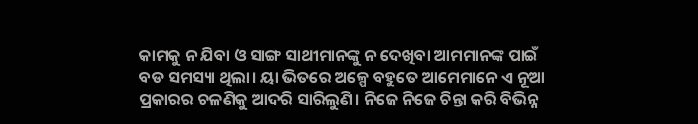କାମକୁ ନ ଯିବା ଓ ସାଙ୍ଗ ସାଥୀମାନଙ୍କୁ ନ ଦେଖିବା ଆମମାନଙ୍କ ପାଇଁ ବଡ ସମସ୍ୟା ଥିଲା। ୟା ଭିତରେ ଅଳ୍ପେ ବହୁତେ ଆମେମାନେ ଏ ନୂଆ ପ୍ରକାରର ଚଳଣିକୁ ଆଦରି ସାରିଲୁଣି। ନିଜେ ନିଜେ ଚିନ୍ତା କରି ବିଭିନ୍ନ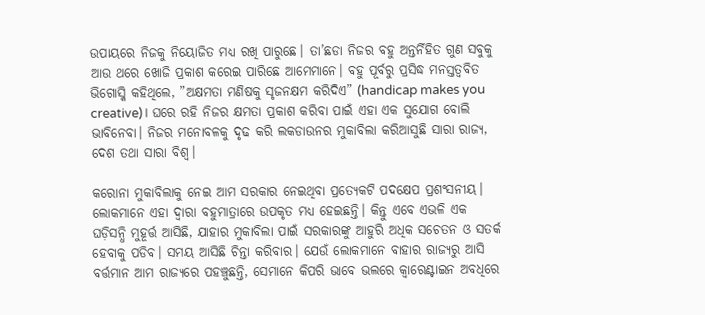ଉପାୟରେ ନିଜକୁ ନିୟୋଜିତ ମଧ୍ୟ ରଖି ପାରୁଛେ। ତା’ଛଡା ନିଜର ବହୁ ଅନ୍ତର୍ନିହିତ ଗୁଣ ସବୁକୁ ଆଉ ଥରେ ଖୋଜି ପ୍ରକାଶ କରେଇ ପାରିଛେ ଆମେମାନେ। ବହୁ ପୂର୍ବରୁ ପ୍ରସିଦ୍ଧ ମନସ୍ତତ୍ବବିତ ଭିଗୋସ୍କି କହିଥିଲେ, ”ଅକ୍ଷମତା ମଣିଷକୁ ସୃଜନକ୍ଷମ କରିଦିଏ” (handicap makes you creative)। ଘରେ ରହି ନିଜର କ୍ଷମତା ପ୍ରକାଶ କରିବା ପାଇଁ ଏହା ଏକ ସୁଯୋଗ ବୋଲି ଭାବିନେବା। ନିଜର ମନୋବଳକୁ ଦୃଢ କରି ଲକଡାଉନର ମୁକାବିଲା କରିଆସୁଛି ସାରା ରାଜ୍ୟ, ଦେଶ ତଥା ସାରା ବିଶ୍ୱ।

କରୋନା ମୁକାବିଲାକୁ ନେଇ ଆମ ସରକାର ନେଇଥିବା ପ୍ରତ୍ୟେକଟି ପଦକ୍ଷେପ ପ୍ରଶଂସନୀୟ। ଲୋକମାନେ ଏହା ଦ୍ୱାରା ବହୁମାତ୍ରାରେ ଉପକୃତ ମଧ୍ୟ ହେଇଛନ୍ତି। କିନ୍ତୁ ଏବେ ଏଭଳି ଏକ ଘଡ଼ିସନ୍ଧି ମୁହୂର୍ତ୍ତ ଆସିଛି, ଯାହାର ମୁକାବିଲା ପାଇଁ ସରକାରଙ୍କୁ ଆହୁରି ଅଧିକ ସଚେତନ ଓ ସତର୍କ ହେବାକୁ ପଡିବ। ସମୟ ଆସିଛି ଚିନ୍ତା କରିବାର। ଯେଉଁ ଲୋକମାନେ ବାହାର ରାଜ୍ୟରୁ ଆସି ବର୍ତ୍ତମାନ ଆମ ରାଜ୍ୟରେ ପହଞ୍ଚୁଛନ୍ତି, ସେମାନେ କିପରି ଭାବେ ଭଲରେ କ୍ବାରେଣ୍ଟାଇନ ଅବଧିରେ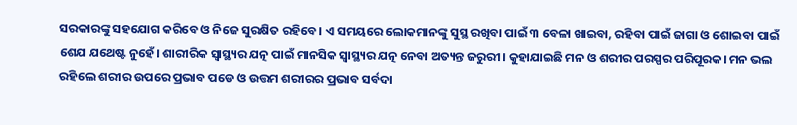ସରକାରଙ୍କୁ ସହଯୋଗ କରିବେ ଓ ନିଜେ ସୁରକ୍ଷିତ ରହିବେ। ଏ ସମୟରେ ଲୋକମାନଙ୍କୁ ସୁସ୍ଥ ରଖିବା ପାଇଁ ୩ ବେଳା ଖାଇବା, ରହିବା ପାଇଁ ଜାଗା ଓ ଶୋଇବା ପାଇଁ ଶେଯ ଯଥେଷ୍ଟ ନୁହେଁ। ଶାରୀରିକ ସ୍ଵାସ୍ଥ୍ୟର ଯତ୍ନ ପାଇଁ ମାନସିକ ସ୍ୱାସ୍ଥ୍ୟର ଯତ୍ନ ନେବା ଅତ୍ୟନ୍ତ ଜରୁରୀ। କୁହାଯାଇଛି ମନ ଓ ଶରୀର ପରସ୍ପର ପରିପୂରକ। ମନ ଭଲ ରହିଲେ ଶରୀର ଉପରେ ପ୍ରଭାବ ପଡେ ଓ ଉତ୍ତମ ଶରୀରର ପ୍ରଭାବ ସର୍ବଦା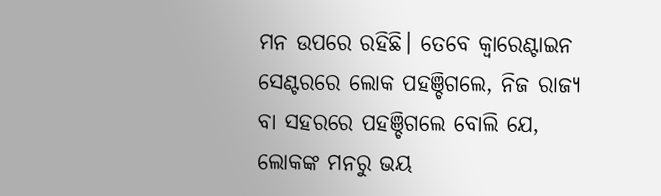ମନ ଉପରେ ରହିଛି। ତେବେ କ୍ବାରେଣ୍ଟାଇନ ସେଣ୍ଟରରେ ଲୋକ ପହଞ୍ଚିଗଲେ, ନିଜ ରାଜ୍ୟ ବା ସହରରେ ପହଞ୍ଚିଗଲେ ବୋଲି ଯେ, ଲୋକଙ୍କ ମନରୁ ଭୟ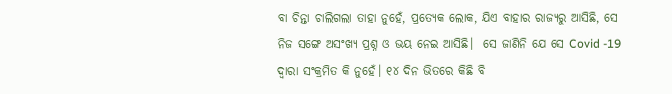ବା ଚିନ୍ତା ଚାଲିଗଲା ତାହା ନୁହେଁ, ପ୍ରତ୍ୟେକ ଲୋକ, ଯିଏ ବାହାର ରାଜ୍ୟରୁ ଆସିଛି, ସେ ନିଜ ସଙ୍ଗେ ଅସଂଖ୍ୟ ପ୍ରଶ୍ନ ଓ ଭୟ ନେଇ ଆସିଛି।  ସେ ଜାଣିନି ଯେ ସେ Covid -19 ଦ୍ୱାରା ସଂକ୍ରମିତ କି ନୁହେଁ। ୧୪ ଦିନ ଭିତରେ କିଛି ବି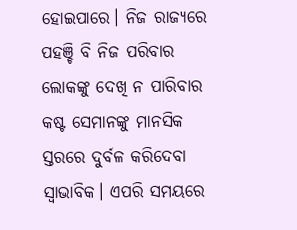ହୋଇପାରେ। ନିଜ ରାଜ୍ୟରେ ପହଞ୍ଚି ବି ନିଜ ପରିବାର ଲୋକଙ୍କୁ ଦେଖି ନ ପାରିବାର କଷ୍ଟ ସେମାନଙ୍କୁ ମାନସିକ ସ୍ତରରେ ଦୁର୍ବଳ କରିଦେବା ସ୍ୱାଭାବିକ। ଏପରି ସମୟରେ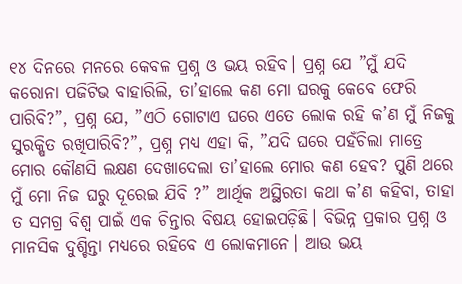୧୪ ଦିନରେ ମନରେ କେବଳ ପ୍ରଶ୍ନ ଓ ଭୟ ରହିବ। ପ୍ରଶ୍ନ ଯେ ”ମୁଁ ଯଦି କରୋନା ପଜିଟିଭ ବାହାରିଲି, ତା’ହାଲେ କଣ ମୋ ଘରକୁ କେବେ ଫେରି ପାରିବି?”, ପ୍ରଶ୍ନ ଯେ, ”ଏଠି ଗୋଟାଏ ଘରେ ଏତେ ଲୋକ ରହି କ’ଣ ମୁଁ ନିଜକୁ ସୁରକ୍ଷିତ ରଖିପାରିବି?”, ପ୍ରଶ୍ନ ମଧ୍ୟ ଏହା କି, ”ଯଦି ଘରେ ପହଁଚିଲା ମାତ୍ରେ ମୋର କୌଣସି ଲକ୍ଷଣ ଦେଖାଦେଲା ତା’ହାଲେ ମୋର କଣ ହେବ? ପୁଣି ଥରେ ମୁଁ ମୋ ନିଜ ଘରୁ ଦୂରେଇ ଯିବି ?” ଆର୍ଥିକ ଅସ୍ଥିରତା କଥା କ’ଣ କହିବା, ତାହା ତ ସମଗ୍ର ବିଶ୍ୱ ପାଇଁ ଏକ ଚିନ୍ତାର ବିଷୟ ହୋଇପଡ଼ିଛି। ବିଭିନ୍ନ ପ୍ରକାର ପ୍ରଶ୍ନ ଓ ମାନସିକ ଦୁଶ୍ଚିନ୍ତା ମଧ୍ୟରେ ରହିବେ ଏ ଲୋକମାନେ। ଆଉ ଭୟ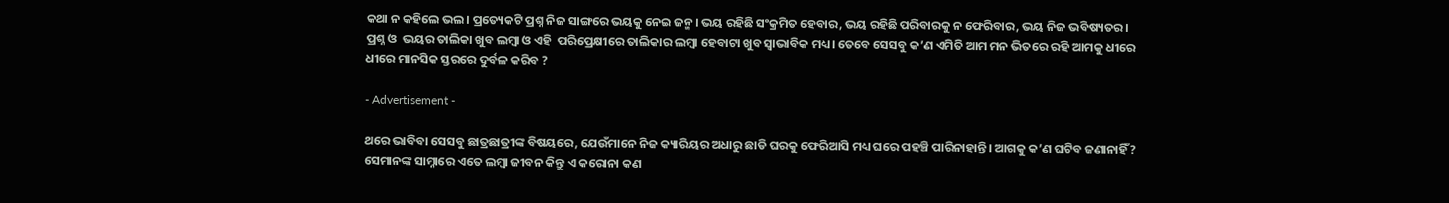କଥା ନ କହିଲେ ଭଲ। ପ୍ରତ୍ୟେକଟି ପ୍ରଶ୍ନ ନିଜ ସାଙ୍ଗରେ ଭୟକୁ ନେଇ ଜନ୍ମ। ଭୟ ରହିଛି ସଂକ୍ରମିତ ହେବାର, ଭୟ ରହିଛି ପରିବାରକୁ ନ ଫେରିବାର, ଭୟ ନିଜ ଭବିଷ୍ୟତର। ପ୍ରଶ୍ନ ଓ  ଭୟର ତାଲିକା ଖୁବ ଲମ୍ବା ଓ ଏହି  ପରିପ୍ରେକ୍ଷୀରେ ତାଲିକାର ଲମ୍ବା ହେବାଟା ଖୁବ ସ୍ୱାଭାବିକ ମଧ୍ୟ। ତେବେ ସେସବୁ କ’ଣ ଏମିତି ଆମ ମନ ଭିତରେ ରହି ଆମକୁ ଧୀରେ ଧୀରେ ମାନସିକ ସ୍ତରରେ ଦୁର୍ବଳ କରିବ ?

- Advertisement -

ଥରେ ଭାବିବା ସେସବୁ ଛାତ୍ରଛାତ୍ରୀଙ୍କ ବିଷୟରେ, ଯେଉଁମାନେ ନିଜ କ୍ୟାରିୟର ଅଧାରୁ ଛାଡି ଘରକୁ ଫେରିଆସି ମଧ୍ୟ ଘରେ ପହଞ୍ଚି ପାରିନାହାନ୍ତି। ଆଗକୁ କ’ଣ ଘଟିବ ଜଣାନାହିଁ? ସେମାନଙ୍କ ସାମ୍ନାରେ ଏତେ ଲମ୍ବା ଜୀବନ କିନ୍ତୁ ଏ କରୋନା କଣ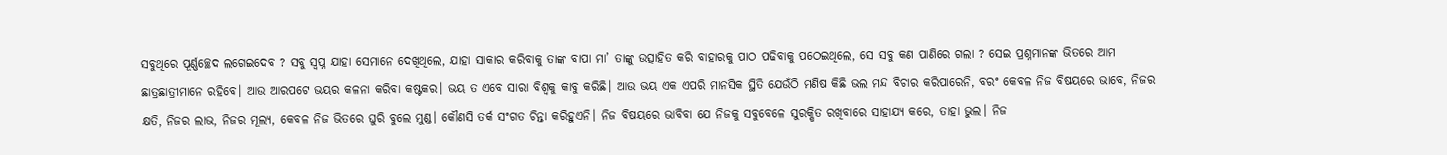ସବୁଥିରେ ପୂର୍ଣ୍ଣଚ୍ଛେଦ ଲଗେଇଦେବ ? ସବୁ ସ୍ବପ୍ନ ଯାହା ସେମାନେ ଦେଖିଥିଲେ, ଯାହା ସାକାର କରିବାକୁ ତାଙ୍କ ବାପା ମା’ ତାଙ୍କୁ ଉତ୍ସାହିତ କରି ବାହାରକୁ ପାଠ ପଢିବାକୁ ପଠେଇଥିଲେ, ସେ ସବୁ କଣ ପାଣିରେ ଗଲା ? ସେଇ ପ୍ରଶ୍ନମାନଙ୍କ ଭିତରେ ଆମ ଛାତ୍ରଛାତ୍ରୀମାନେ ରହିବେ। ଆଉ ଆରପଟେ ଭୟର କଳନା କରିବା କଷ୍ଟକର। ଭୟ ତ ଏବେ ସାରା ବିଶ୍ୱକୁ କାବୁ କରିଛି। ଆଉ ଭୟ ଏକ ଏପରି ମାନସିକ ସ୍ଥିତି ଯେଉଁଠି ମଣିଷ କିଛି ଭଲ ମନ୍ଦ ବିଚାର କରିପାରେନି, ବରଂ କେବଳ ନିଜ ବିଷୟରେ ଭାବେ, ନିଜର କ୍ଷତି, ନିଜର ଲାଭ, ନିଜର ମୂଲ୍ୟ, କେବଳ ନିଜ ଭିତରେ ଘୁରି ବୁଲେ ମୁଣ୍ଡ। କୌଣସି ତର୍କ ସଂଗତ ଚିନ୍ତା କରିହୁଏନି। ନିଜ ବିଷୟରେ ଭାବିବା ଯେ ନିଜକୁ ସବୁବେଳେ ସୁରକ୍ଷିତ ରଖିବାରେ ସାହାଯ୍ୟ କରେ, ତାହା ଭୁଲ। ନିଜ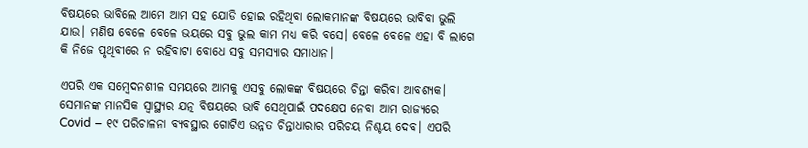ବିଷୟରେ ଭାବିଲେ ଆମେ ଆମ ସହ ଯୋଡି ହୋଇ ରହିଥିବା ଲୋକମାନଙ୍କ ବିଷୟରେ ଭାବିବା ଭୁଲି ଯାଉ। ମଣିଷ ବେଳେ ବେଳେ ଭୟରେ ସବୁ ଭୁଲ କାମ ମଧ୍ୟ କରି ବସେ। ବେଳେ ବେଳେ ଏହା ବି ଲାଗେ କି ନିଜେ ପୃଥିବୀରେ ନ ରହିବାଟା ବୋଧେ ସବୁ ସମସ୍ୟାର ସମାଧାନ।

ଏପରି ଏକ ସମ୍ବେଦନଶୀଳ ସମୟରେ ଆମକୁ ଏସବୁ ଲୋକଙ୍କ ବିଷୟରେ ଚିନ୍ତା କରିବା ଆବଶ୍ୟକ। ସେମାନଙ୍କ ମାନସିକ ସ୍ୱାସ୍ଥ୍ୟର ଯତ୍ନ ବିଷୟରେ ଭାବି ସେଥିପାଇଁ ପଦକ୍ଷେପ ନେବା ଆମ ରାଜ୍ୟରେ Covid – ୧୯ ପରିଚାଳନା ବ୍ୟବସ୍ଥାର ଗୋଟିଏ ଉନ୍ନତ ଚିନ୍ତାଧାରାର ପରିଚୟ ନିଶ୍ଚୟ ଦେବ। ଏପରି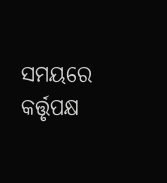ସମୟରେ କର୍ତ୍ତୃପକ୍ଷ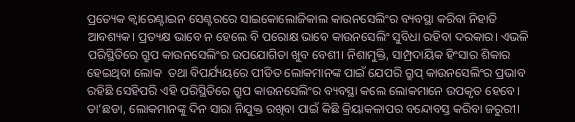ପ୍ରତ୍ୟେକ କ୍ବାରେଣ୍ଟାଇନ ସେଣ୍ଟରରେ ସାଇକୋଲୋଜିକାଲ କାଉନସେଲିଂର ବ୍ୟବସ୍ଥା କରିବା ନିହାତି ଆବଶ୍ୟକ। ପ୍ରତ୍ୟକ୍ଷ ଭାବେ ନ ହେଲେ ବି ପରୋକ୍ଷ ଭାବେ କାଉନସେଲିଂ ସୁବିଧା ରହିବା ଦରକାର। ଏଭଳି ପରିସ୍ଥିତିରେ ଗ୍ରୁପ କାଉନସେଲିଂର ଉପଯୋଗିତା ଖୁବ ବେଶୀ। ନିଶାମୁକ୍ତି, ସାମ୍ପ୍ରଦାୟିକ ହିଂସାର ଶିକାର ହେଇଥିବା ଲୋକ  ତଥା ବିପର୍ଯ୍ୟୟରେ ପୀଡିତ ଲୋକମାନଙ୍କ ପାଇଁ ଯେପରି ଗ୍ରୁପ୍‌ କାଉନସେଲିଂର ପ୍ରଭାବ ରହିଛି ସେହିପରି ଏହି ପରିସ୍ଥିତିରେ ଗ୍ରୁପ କାଉନସେଲିଂର ବ୍ୟବସ୍ଥା କଲେ ଲୋକମାନେ ଉପକୃତ ହେବେ। ତା’ଛଡା, ଲୋକମାନଙ୍କୁ ଦିନ ସାରା ନିଯୁକ୍ତ ରଖିବା ପାଇଁ କିଛି କ୍ରିୟାକଳାପର ବନ୍ଦୋବସ୍ତ କରିବା ଜରୁରୀ।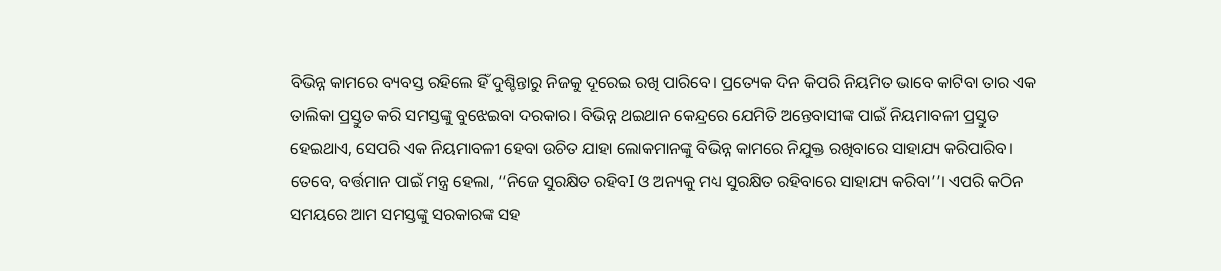ବିଭିନ୍ନ କାମରେ ବ୍ୟବସ୍ତ ରହିଲେ ହିଁ ଦୁଶ୍ଚିନ୍ତାରୁ ନିଜକୁ ଦୂରେଇ ରଖି ପାରିବେ। ପ୍ରତ୍ୟେକ ଦିନ କିପରି ନିୟମିତ ଭାବେ କାଟିବା ତାର ଏକ ତାଲିକା ପ୍ରସ୍ତୁତ କରି ସମସ୍ତଙ୍କୁ ବୁଝେଇବା ଦରକାର। ବିଭିନ୍ନ ଥଇଥାନ କେନ୍ଦ୍ରରେ ଯେମିତି ଅନ୍ତେବାସୀଙ୍କ ପାଇଁ ନିୟମାବଳୀ ପ୍ରସ୍ତୁତ ହେଇଥାଏ, ସେପରି ଏକ ନିୟମାବଳୀ ହେବା ଉଚିତ ଯାହା ଲୋକମାନଙ୍କୁ ବିଭିନ୍ନ କାମରେ ନିଯୁକ୍ତ ରଖିବାରେ ସାହାଯ୍ୟ କରିପାରିବ। ତେବେ, ବର୍ତ୍ତମାନ ପାଇଁ ମନ୍ତ୍ର ହେଲା, ‘‘ନିଜେ ସୁରକ୍ଷିତ ରହିବI ଓ ଅନ୍ୟକୁ ମଧ୍ୟ ସୁରକ୍ଷିତ ରହିବାରେ ସାହାଯ୍ୟ କରିବା’’। ଏପରି କଠିନ ସମୟରେ ଆମ ସମସ୍ତଙ୍କୁ ସରକାରଙ୍କ ସହ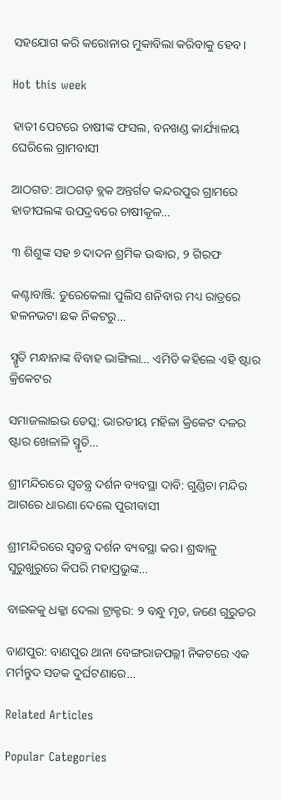ସହଯୋଗ କରି କରୋନାର ମୁକାବିଲା କରିବାକୁ ହେବ।

Hot this week

ହାତୀ ପେଟରେ ଚାଷୀଙ୍କ ଫସଲ, ବନଖଣ୍ଡ କାର୍ଯ୍ୟାଳୟ ଘେରିଲେ ଗ୍ରାମବାସୀ

ଆଠଗଡ: ଆଠଗଡ଼ ବ୍ଲକ ଅନ୍ତର୍ଗତ କନ୍ଦରପୁର ଗ୍ରାମରେ ହାତୀପଲଙ୍କ ଉପଦ୍ରବରେ ଚାଷୀକୂଳ...

୩ ଶିଶୁଙ୍କ ସହ ୭ ଦାଦନ ଶ୍ରମିକ ଉଦ୍ଧାର, ୨ ଗିରଫ

କଣ୍ଟାବାଞ୍ଜି: ତୁରେକେଲା ପୁଲିସ ଶନିବାର ମଧ୍ୟ ରାତ୍ରରେ ହଳନଭଟା ଛକ ନିକଟରୁ...

ସ୍ମୃତି ମନ୍ଧାନାଙ୍କ ବିବାହ ଭାଙ୍ଗିଲା… ଏମିତି କହିଲେ ଏହି ଷ୍ଟାର କ୍ରିକେଟର

ସମାଜଲାଇଭ ଡେସ୍କ: ଭାରତୀୟ ମହିଳା କ୍ରିକେଟ ଦଳର ଷ୍ଟାର ଖେଳାଳି ସ୍ମୃତି...

ଶ୍ରୀମନ୍ଦିରରେ ସ୍ବତନ୍ତ୍ର ଦର୍ଶନ ବ୍ୟବସ୍ଥା ଦାବି: ଗୁଣ୍ଡିଚା ମନ୍ଦିର ଆଗରେ ଧାରଣା ଦେଲେ ପୁରୀବାସୀ

ଶ୍ରୀମନ୍ଦିରରେ ସ୍ବତନ୍ତ୍ର ଦର୍ଶନ ବ୍ୟବସ୍ଥା କର। ଶ୍ରଦ୍ଧାଳୁ ସୁରୁଖୁରୁରେ କିପରି ମହାପ୍ରଭୁଙ୍କ...

ବାଇକକୁ ଧକ୍କା ଦେଲା ଟ୍ରାକ୍ଟର: ୨ ବନ୍ଧୁ ମୃତ, ଜଣେ ଗୁରୁତର

ବାଣପୁର: ବାଣପୁର ଥାନା ବେଙ୍ଗରାଜପଲ୍ଲୀ ନିକଟରେ ଏକ ମର୍ମନ୍ତୁଦ ସଡକ ଦୁର୍ଘଟଣାରେ...

Related Articles

Popular Categories